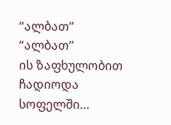“ალბათ”
“ალბათ”
ის ზაფხულობით ჩადიოდა სოფელში…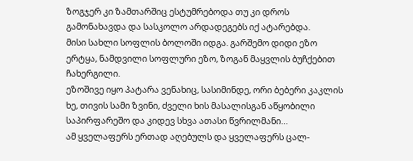ზოგჯერ კი ზამთარშიც ესტუმრებოდა თუ კი დროს გამონახავდა და სასკოლო არდადეგებს იქ ატარებდა.
მისი სახლი სოფლის ბოლოში იდგა. გარშემო დიდი ეზო ერტყა, ნამდვილი სოფლური ეზო, ზოგან მაყვლის ბუჩქებით ჩახერგილი.
ეზოშივე იყო პატარა ვენახიც, სასიმინდე, ორი ბებერი კაკლის ხე, თივის სამი ზვინი, ძველი ხის მასალისგან აწყობილი საპირფარეშო და კიდევ სხვა ათასი წვრილმანი…
ამ ყველაფერს ერთად აღებულს და ყველაფერს ცალ-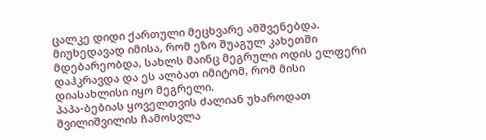ცალკე დიდი ქართული მეცხვარე ამშვენებდა.
მიუხედავად იმისა, რომ ეზო შუაგულ კახეთში მდებარეობდა, სახლს მაინც მეგრული ოდის ელფერი დაჰკრავდა და ეს ალბათ იმიტომ, რომ მისი დიასახლისი იყო მეგრელი.
პაპა-ბებიას ყოველთვის ძალიან უხაროდათ შვილიშვილის ჩამოსვლა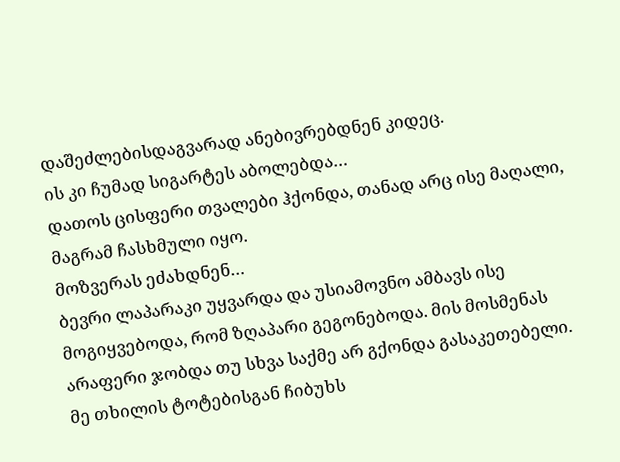დაშეძლებისდაგვარად ანებივრებდნენ კიდეც.
ის კი ჩუმად სიგარტეს აბოლებდა…
დათოს ცისფერი თვალები ჰქონდა, თანად არც ისე მაღალი, მაგრამ ჩასხმული იყო.
მოზვერას ეძახდნენ…
ბევრი ლაპარაკი უყვარდა და უსიამოვნო ამბავს ისე მოგიყვებოდა, რომ ზღაპარი გეგონებოდა. მის მოსმენას არაფერი ჯობდა თუ სხვა საქმე არ გქონდა გასაკეთებელი.
მე თხილის ტოტებისგან ჩიბუხს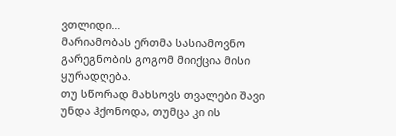ვთლიდი…
მარიამობას ერთმა სასიამოვნო გარეგნობის გოგომ მიიქცია მისი ყურადღება.
თუ სწორად მახსოვს თვალები შავი უნდა ჰქონოდა, თუმცა კი ის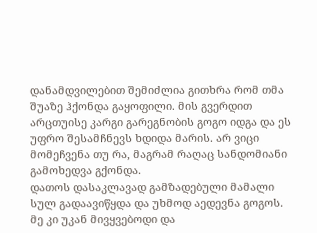დანამდვილებით შემიძლია გითხრა რომ თმა შუაზე ჰქონდა გაყოფილი. მის გვერდით არცთუისე კარგი გარეგნობის გოგო იდგა და ეს უფრო შესამჩნევს ხდიდა მარის. არ ვიცი მომეჩვენა თუ რა, მაგრამ რაღაც სანდომიანი გამოხედვა გქონდა.
დათოს დასაკლავად გამზადებული მამალი სულ გადაავიწყდა და უხმოდ აედევნა გოგოს.
მე კი უკან მივყვებოდი და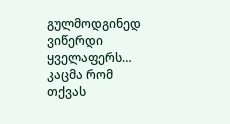გულმოდგინედ ვიწერდი ყველაფერს…
კაცმა რომ თქვას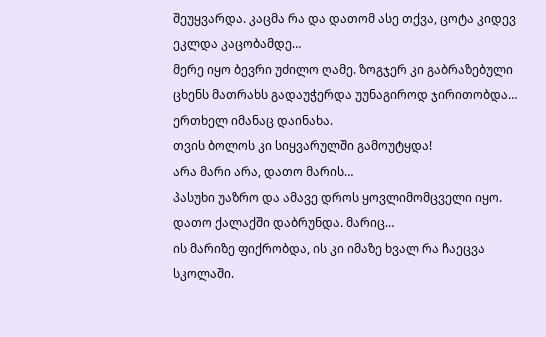შეუყვარდა. კაცმა რა და დათომ ასე თქვა, ცოტა კიდევ ეკლდა კაცობამდე…
მერე იყო ბევრი უძილო ღამე. ზოგჯერ კი გაბრაზებული ცხენს მათრახს გადაუჭერდა უუნაგიროდ ჯირითობდა…
ერთხელ იმანაც დაინახა.
თვის ბოლოს კი სიყვარულში გამოუტყდა!
არა მარი არა, დათო მარის…
პასუხი უაზრო და ამავე დროს ყოვლიმომცველი იყო.
დათო ქალაქში დაბრუნდა. მარიც…
ის მარიზე ფიქრობდა, ის კი იმაზე ხვალ რა ჩაეცვა სკოლაში.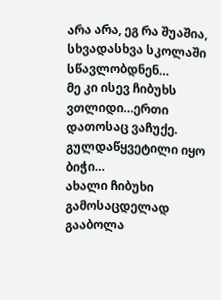არა არა, ეგ რა შუაშია, სხვადასხვა სკოლაში სწავლობდნენ…
მე კი ისევ ჩიბუხს ვთლიდი…ერთი დათოსაც ვაჩუქე. გულდაწყვეტილი იყო ბიჭი…
ახალი ჩიბუხი გამოსაცდელად გააბოლა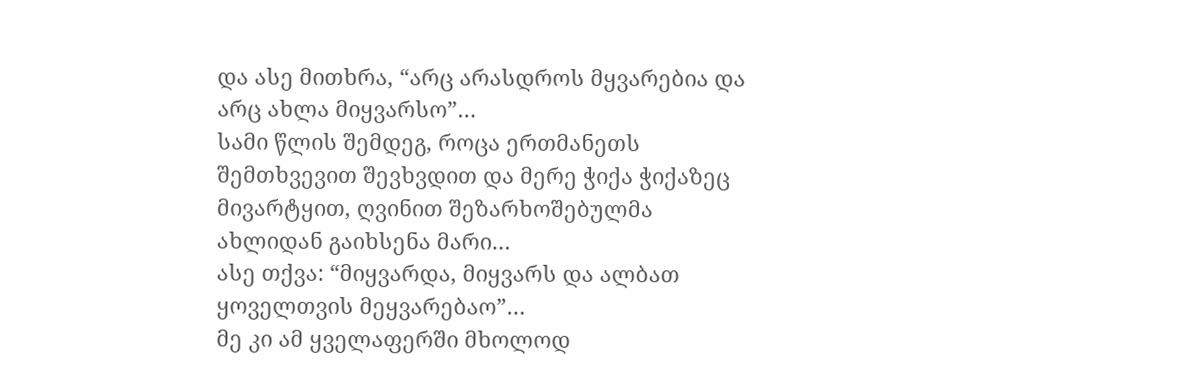და ასე მითხრა, “არც არასდროს მყვარებია და არც ახლა მიყვარსო”…
სამი წლის შემდეგ, როცა ერთმანეთს შემთხვევით შევხვდით და მერე ჭიქა ჭიქაზეც მივარტყით, ღვინით შეზარხოშებულმა
ახლიდან გაიხსენა მარი…
ასე თქვა: “მიყვარდა, მიყვარს და ალბათ ყოველთვის მეყვარებაო”…
მე კი ამ ყველაფერში მხოლოდ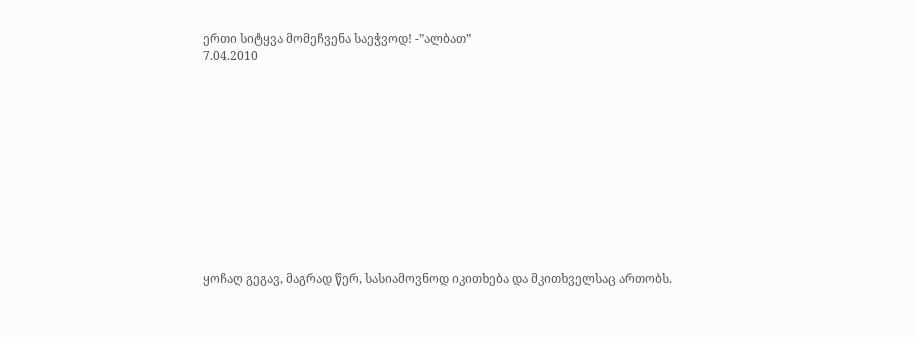ერთი სიტყვა მომეჩვენა საეჭვოდ! -”ალბათ”
7.04.2010












ყოჩაღ გეგავ, მაგრად წერ, სასიამოვნოდ იკითხება და მკითხველსაც ართობს.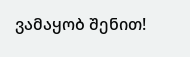ვამაყობ შენით!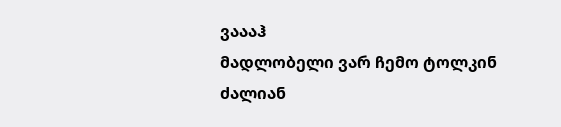ვაააჰ
მადლობელი ვარ ჩემო ტოლკინ
ძალიან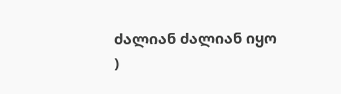ძალიან ძალიან იყო
)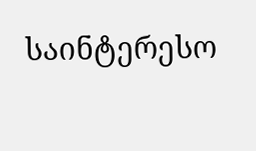საინტერესო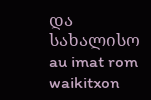და სახალისო
au imat rom waikitxon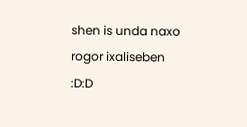shen is unda naxo rogor ixaliseben
:D:D